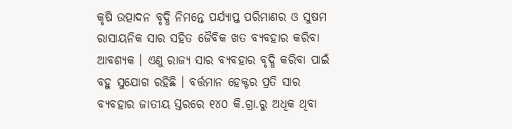କୃଷି ଉତ୍ପାଦନ ବୃଦ୍ଧି ନିମନ୍ତେ ପର୍ଯ୍ୟାପ୍ତ ପରିମାଣର ଓ ସୁଷମ ରାସାୟନିକ ସାର ସହିତ ଜୈବିକ ଖତ ବ୍ୟବହାର କରିବା ଆବଶ୍ୟକ । ଏଣୁ ରାଜ୍ୟ ସାର ବ୍ୟବହାର ବୃଦ୍ଧି କରିବା ପାଇଁ ବହୁ ସୁଯୋଗ ରହିଛି । ବର୍ତ୍ତମାନ ହେକ୍ଟର ପ୍ରତି ସାର ବ୍ୟବହାର ଜାତୀୟ ସ୍ତରରେ ୧୪୦ କି.ଗ୍ରା.ରୁ ଅଧିକ ଥିବା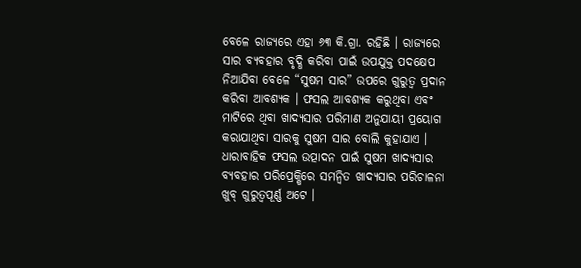ବେଳେ ରାଜ୍ୟରେ ଏହା ୬୩ କି.ଗ୍ରା. ରହିଛି । ରାଜ୍ୟରେ ସାର ବ୍ୟବହାର ବୃଦ୍ଧି କରିବା ପାଇଁ ଉପଯୁକ୍ତ ପଦକ୍ଷେପ ନିଆଯିବା ବେଳେ “ସୁଷମ ସାର” ଉପରେ ଗୁରୁତ୍ୱ ପ୍ରଦାନ କରିବା ଆବଶ୍ୟକ । ଫସଲ ଆବଶ୍ୟକ କରୁଥିବା ଏବଂ ମାଟିରେ ଥିବା ଖାଦ୍ୟସାର ପରିମାଣ ଅନୁଯାୟୀ ପ୍ରୟୋଗ କରାଯାଥିବା ସାରକୁ ସୁଷମ ସାର ବୋଲି କୁହାଯାଏ ।
ଧାରାବାହିକ ଫସଲ ଉତ୍ପାଦନ ପାଇଁ ସୁଷମ ଖାଦ୍ୟସାର ବ୍ୟବହାର ପରିପ୍ରେକ୍ଷିରେ ସମନ୍ୱିତ ଖାଦ୍ୟସାର ପରିଚାଳନା ଖୁବ୍ ଗୁରୁତ୍ୱପୂର୍ଣ୍ଣ ଅଟେ ।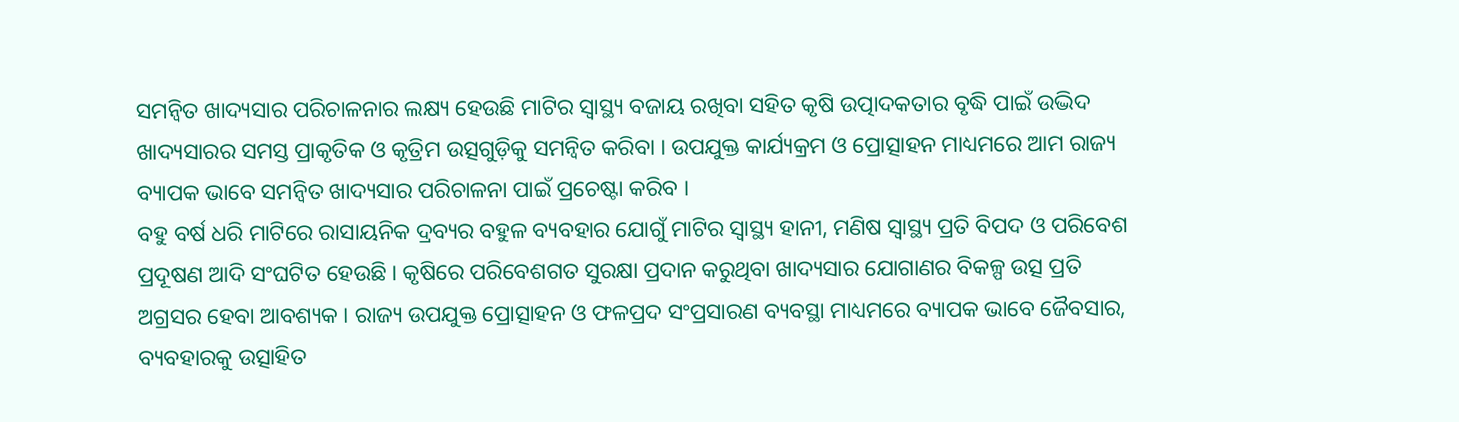ସମନ୍ୱିତ ଖାଦ୍ୟସାର ପରିଚାଳନାର ଲକ୍ଷ୍ୟ ହେଉଛି ମାଟିର ସ୍ୱାସ୍ଥ୍ୟ ବଜାୟ ରଖିବା ସହିତ କୃଷି ଉତ୍ପାଦକତାର ବୃଦ୍ଧି ପାଇଁ ଉଦ୍ଭିଦ ଖାଦ୍ୟସାରର ସମସ୍ତ ପ୍ରାକୃତିକ ଓ କୃତ୍ରିମ ଉତ୍ସଗୁଡ଼ିକୁ ସମନ୍ୱିତ କରିବା । ଉପଯୁକ୍ତ କାର୍ଯ୍ୟକ୍ରମ ଓ ପ୍ରୋତ୍ସାହନ ମାଧ୍ୟମରେ ଆମ ରାଜ୍ୟ ବ୍ୟାପକ ଭାବେ ସମନ୍ୱିତ ଖାଦ୍ୟସାର ପରିଚାଳନା ପାଇଁ ପ୍ରଚେଷ୍ଟା କରିବ ।
ବହୁ ବର୍ଷ ଧରି ମାଟିରେ ରାସାୟନିକ ଦ୍ରବ୍ୟର ବହୁଳ ବ୍ୟବହାର ଯୋଗୁଁ ମାଟିର ସ୍ୱାସ୍ଥ୍ୟ ହାନୀ, ମଣିଷ ସ୍ୱାସ୍ଥ୍ୟ ପ୍ରତି ବିପଦ ଓ ପରିବେଶ ପ୍ରଦୂଷଣ ଆଦି ସଂଘଟିତ ହେଉଛି । କୃଷିରେ ପରିବେଶଗତ ସୁରକ୍ଷା ପ୍ରଦାନ କରୁଥିବା ଖାଦ୍ୟସାର ଯୋଗାଣର ବିକଳ୍ପ ଉତ୍ସ ପ୍ରତି ଅଗ୍ରସର ହେବା ଆବଶ୍ୟକ । ରାଜ୍ୟ ଉପଯୁକ୍ତ ପ୍ରୋତ୍ସାହନ ଓ ଫଳପ୍ରଦ ସଂପ୍ରସାରଣ ବ୍ୟବସ୍ଥା ମାଧ୍ୟମରେ ବ୍ୟାପକ ଭାବେ ଜୈବସାର, ବ୍ୟବହାରକୁ ଉତ୍ସାହିତ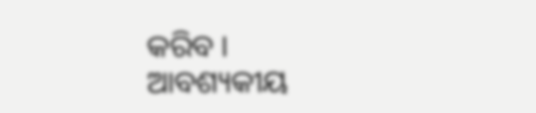କରିବ ।
ଆବଶ୍ୟକୀୟ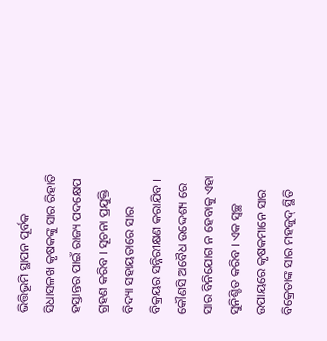ଭିତ୍ତିଭୂମି ସ୍ଥାପନ ପୂର୍ବକ ସିଧାସଳଖ କୃଷକଙ୍କୁ ସାର ରିହାତି ହସ୍ତାନ୍ତର ପାଇଁ ରାଜ୍ୟ ପଦକ୍ଷେପ ଗ୍ରହଣ କରିବ । ସୂଚନା ପ୍ରଯୁକ୍ତି ବିଦ୍ୟା ସହାୟତାରେ ସାର ବିକ୍ରୟର ସନ୍ନିରୀକ୍ଷଣ କରାଯିବ । କୌଣସି ଅବୈଧ ଉଦ୍ଦେଶ୍ୟ ରେ ସାର ବିନିଯୋଗ ନ ହେବାକୁ ଏହା ସୁନିଶ୍ଚିତ କରିବ । ଏକ ସ୍ୱଚ୍ଛ ଉପାୟରେ କୃଷକମାନେ ସାର ବିକ୍ରେତାଙ୍କ ସାର ମହଜୁଦ୍ ସ୍ଥିତି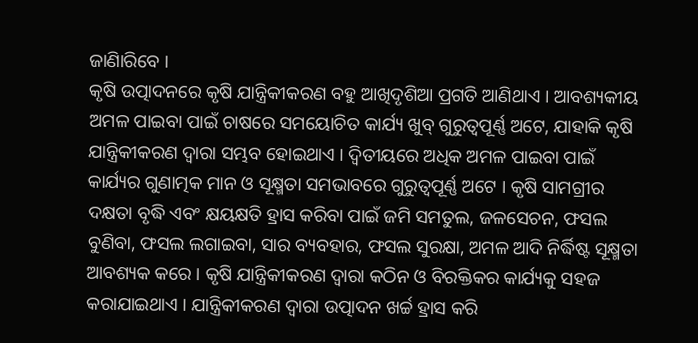ଜାଣିାରିବେ ।
କୃଷି ଉତ୍ପାଦନରେ କୃଷି ଯାନ୍ତ୍ରିକୀକରଣ ବହୁ ଆଖିଦୃଶିଆ ପ୍ରଗତି ଆଣିଥାଏ । ଆବଶ୍ୟକୀୟ ଅମଳ ପାଇବା ପାଇଁ ଚାଷରେ ସମୟୋଚିତ କାର୍ଯ୍ୟ ଖୁବ୍ ଗୁରୁତ୍ୱପୂର୍ଣ୍ଣ ଅଟେ, ଯାହାକି କୃଷି ଯାନ୍ତ୍ରିକୀକରଣ ଦ୍ୱାରା ସମ୍ଭବ ହୋଇଥାଏ । ଦ୍ୱିତୀୟରେ ଅଧିକ ଅମଳ ପାଇବା ପାଇଁ କାର୍ଯ୍ୟର ଗୁଣାତ୍ମକ ମାନ ଓ ସୂକ୍ଷ୍ମତା ସମଭାବରେ ଗୁରୁତ୍ୱପୂର୍ଣ୍ଣ ଅଟେ । କୃଷି ସାମଗ୍ରୀର ଦକ୍ଷତା ବୃଦ୍ଧି ଏବଂ କ୍ଷୟକ୍ଷତି ହ୍ରାସ କରିବା ପାଇଁ ଜମି ସମତୁଲ, ଜଳସେଚନ, ଫସଲ ବୁଣିବା, ଫସଲ ଲଗାଇବା, ସାର ବ୍ୟବହାର, ଫସଲ ସୁରକ୍ଷା, ଅମଳ ଆଦି ନିର୍ଦ୍ଧିଷ୍ଟ ସୂକ୍ଷ୍ମତା ଆବଶ୍ୟକ କରେ । କୃଷି ଯାନ୍ତ୍ରିକୀକରଣ ଦ୍ୱାରା କଠିନ ଓ ବିରକ୍ତିକର କାର୍ଯ୍ୟକୁ ସହଜ କରାଯାଇଥାଏ । ଯାନ୍ତ୍ରିକୀକରଣ ଦ୍ୱାରା ଉତ୍ପାଦନ ଖର୍ଚ୍ଚ ହ୍ରାସ କରି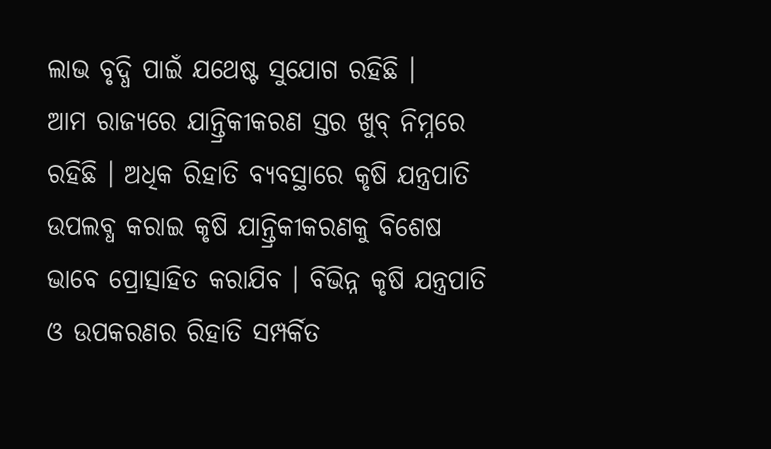ଲାଭ ବୃଦ୍ଧି ପାଇଁ ଯଥେଷ୍ଟ ସୁଯୋଗ ରହିଛି ।
ଆମ ରାଜ୍ୟରେ ଯାନ୍ତ୍ରିକୀକରଣ ସ୍ତର ଖୁବ୍ ନିମ୍ନରେ ରହିଛି । ଅଧିକ ରିହାତି ବ୍ୟବସ୍ଥାରେ କୃଷି ଯନ୍ତ୍ରପାତି ଉପଲବ୍ଧ କରାଇ କୃଷି ଯାନ୍ତ୍ରିକୀକରଣକୁ ବିଶେଷ ଭାବେ ପ୍ରୋତ୍ସାହିତ କରାଯିବ । ବିଭିନ୍ନ କୃଷି ଯନ୍ତ୍ରପାତି ଓ ଉପକରଣର ରିହାତି ସମ୍ପର୍କିତ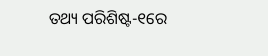ତଥ୍ୟ ପରିଶିଷ୍ଟ-୧ରେ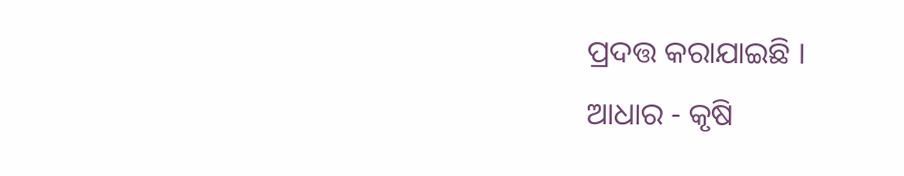ପ୍ରଦତ୍ତ କରାଯାଇଛି ।
ଆଧାର - କୃଷି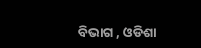ବିଭାଗ , ଓଡିଶା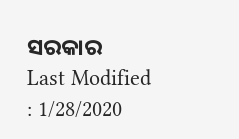ସରକାର
Last Modified : 1/28/2020